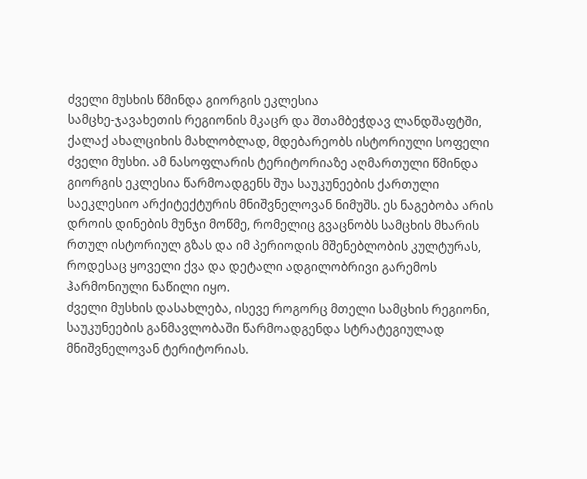ძველი მუსხის წმინდა გიორგის ეკლესია
სამცხე-ჯავახეთის რეგიონის მკაცრ და შთამბეჭდავ ლანდშაფტში, ქალაქ ახალციხის მახლობლად, მდებარეობს ისტორიული სოფელი ძველი მუსხი. ამ ნასოფლარის ტერიტორიაზე აღმართული წმინდა გიორგის ეკლესია წარმოადგენს შუა საუკუნეების ქართული საეკლესიო არქიტექტურის მნიშვნელოვან ნიმუშს. ეს ნაგებობა არის დროის დინების მუნჯი მოწმე, რომელიც გვაცნობს სამცხის მხარის რთულ ისტორიულ გზას და იმ პერიოდის მშენებლობის კულტურას, როდესაც ყოველი ქვა და დეტალი ადგილობრივი გარემოს ჰარმონიული ნაწილი იყო.
ძველი მუსხის დასახლება, ისევე როგორც მთელი სამცხის რეგიონი, საუკუნეების განმავლობაში წარმოადგენდა სტრატეგიულად მნიშვნელოვან ტერიტორიას.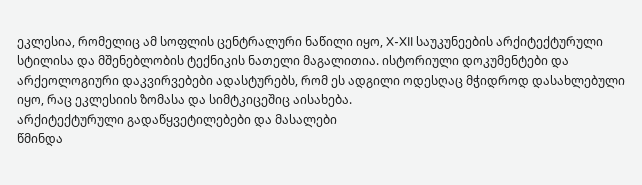ეკლესია, რომელიც ამ სოფლის ცენტრალური ნაწილი იყო, X-XII საუკუნეების არქიტექტურული სტილისა და მშენებლობის ტექნიკის ნათელი მაგალითია. ისტორიული დოკუმენტები და არქეოლოგიური დაკვირვებები ადასტურებს, რომ ეს ადგილი ოდესღაც მჭიდროდ დასახლებული იყო, რაც ეკლესიის ზომასა და სიმტკიცეშიც აისახება.
არქიტექტურული გადაწყვეტილებები და მასალები
წმინდა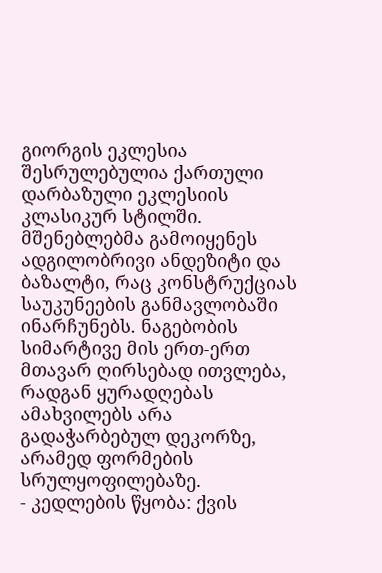გიორგის ეკლესია შესრულებულია ქართული დარბაზული ეკლესიის კლასიკურ სტილში. მშენებლებმა გამოიყენეს ადგილობრივი ანდეზიტი და ბაზალტი, რაც კონსტრუქციას საუკუნეების განმავლობაში ინარჩუნებს. ნაგებობის სიმარტივე მის ერთ-ერთ მთავარ ღირსებად ითვლება, რადგან ყურადღებას ამახვილებს არა გადაჭარბებულ დეკორზე, არამედ ფორმების სრულყოფილებაზე.
- კედლების წყობა: ქვის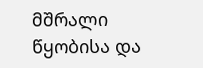მშრალი წყობისა და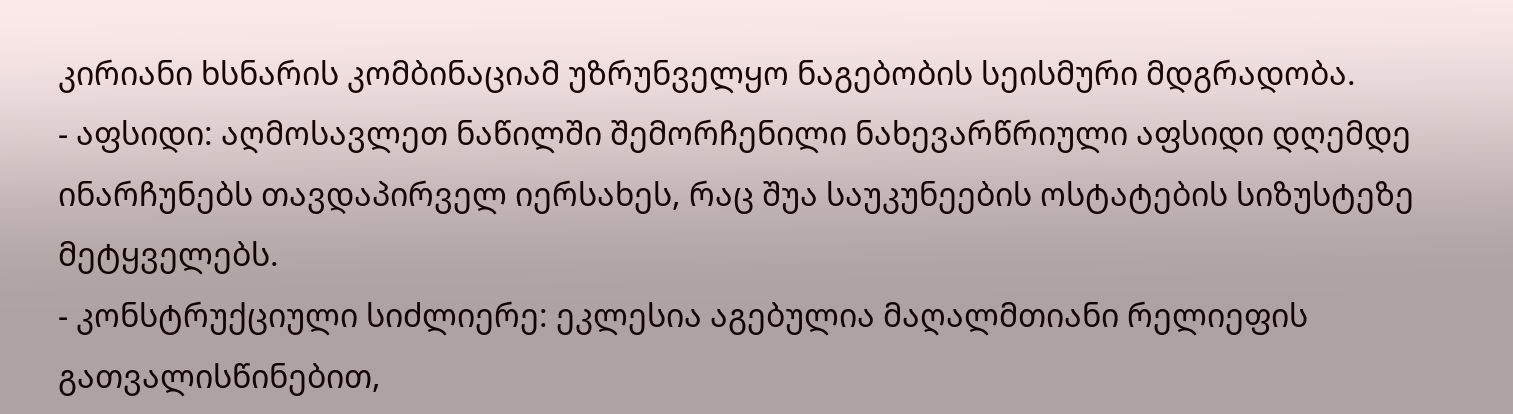კირიანი ხსნარის კომბინაციამ უზრუნველყო ნაგებობის სეისმური მდგრადობა.
- აფსიდი: აღმოსავლეთ ნაწილში შემორჩენილი ნახევარწრიული აფსიდი დღემდე ინარჩუნებს თავდაპირველ იერსახეს, რაც შუა საუკუნეების ოსტატების სიზუსტეზე მეტყველებს.
- კონსტრუქციული სიძლიერე: ეკლესია აგებულია მაღალმთიანი რელიეფის გათვალისწინებით,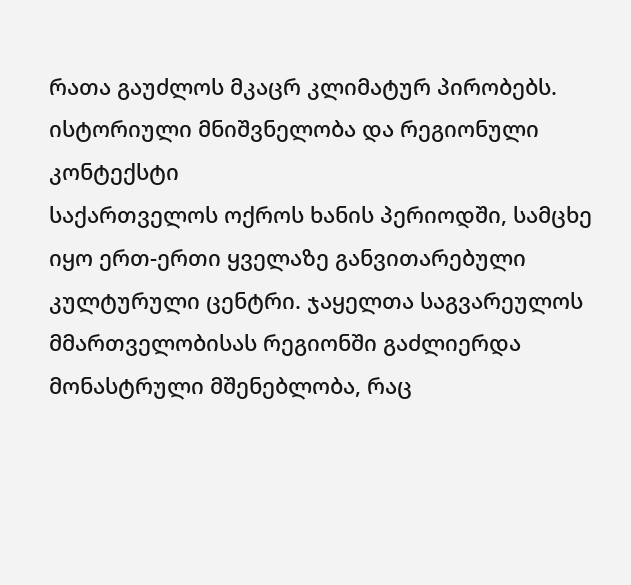რათა გაუძლოს მკაცრ კლიმატურ პირობებს.
ისტორიული მნიშვნელობა და რეგიონული კონტექსტი
საქართველოს ოქროს ხანის პერიოდში, სამცხე იყო ერთ-ერთი ყველაზე განვითარებული კულტურული ცენტრი. ჯაყელთა საგვარეულოს მმართველობისას რეგიონში გაძლიერდა მონასტრული მშენებლობა, რაც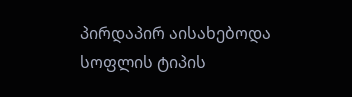პირდაპირ აისახებოდა სოფლის ტიპის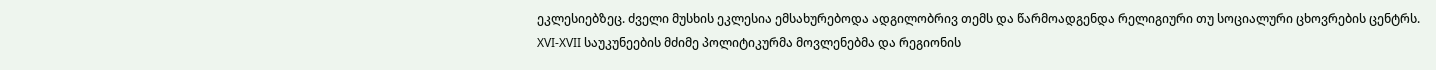ეკლესიებზეც. ძველი მუსხის ეკლესია ემსახურებოდა ადგილობრივ თემს და წარმოადგენდა რელიგიური თუ სოციალური ცხოვრების ცენტრს.
XVI-XVII საუკუნეების მძიმე პოლიტიკურმა მოვლენებმა და რეგიონის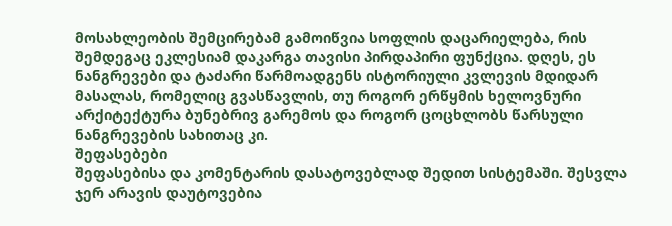მოსახლეობის შემცირებამ გამოიწვია სოფლის დაცარიელება, რის შემდეგაც ეკლესიამ დაკარგა თავისი პირდაპირი ფუნქცია. დღეს, ეს ნანგრევები და ტაძარი წარმოადგენს ისტორიული კვლევის მდიდარ მასალას, რომელიც გვასწავლის, თუ როგორ ერწყმის ხელოვნური არქიტექტურა ბუნებრივ გარემოს და როგორ ცოცხლობს წარსული ნანგრევების სახითაც კი.
შეფასებები
შეფასებისა და კომენტარის დასატოვებლად შედით სისტემაში. შესვლა
ჯერ არავის დაუტოვებია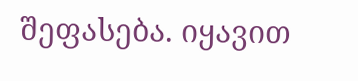შეფასება. იყავით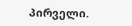პირველი.